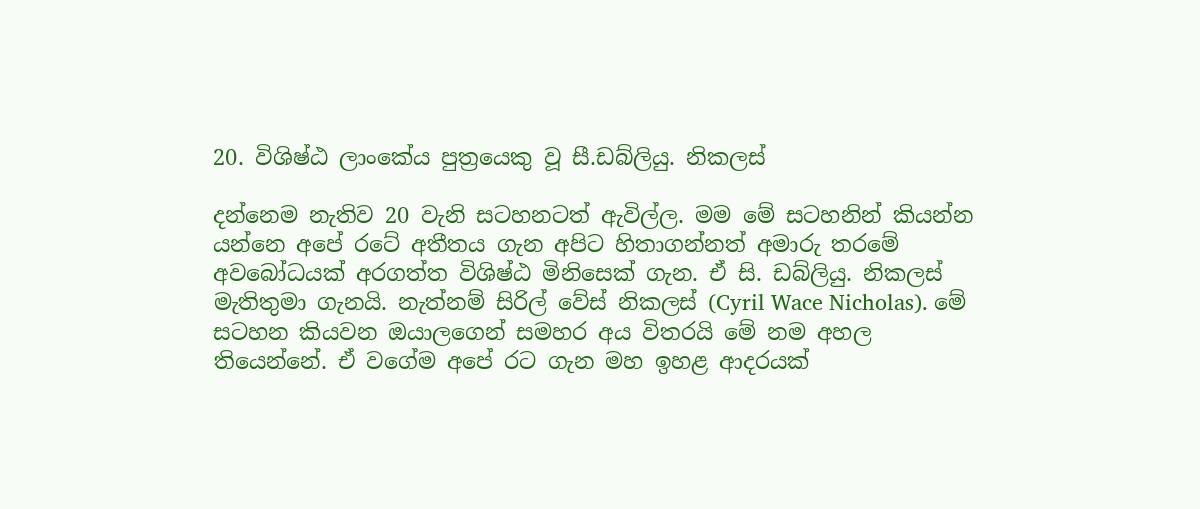20. විශිෂ්ඨ ලාංකේය පුත්‍රයෙකු වූ සී.ඩබ්ලියු. නිකලස්

දන්නෙම නැතිව 20 වැනි සටහනටත් ඇවිල්ල. මම මේ සටහනින් කියන්න යන්නෙ අපේ රටේ අතීතය ගැන අපිට හිතාගන්නත් අමාරු තරමේ අවබෝධයක් අරගත්ත විශිෂ්ඨ මිනිසෙක් ගැන. ඒ සි. ඩබ්ලියු. නිකලස් මැතිතුමා ගැනයි. නැත්නම් සිරිල් වේස් නිකලස් (Cyril Wace Nicholas). මේ සටහන කියවන ඔයාලගෙන් සමහර අය විතරයි මේ නම අහල තියෙන්නේ. ඒ වගේම අපේ රට ගැන මහ ඉහළ ආදරයක්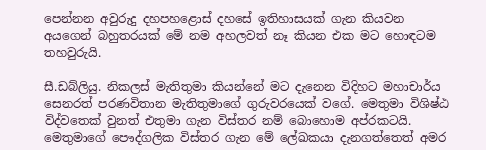පෙන්නන අවුරුදු දහපහළොස් දහසේ ඉතිහාසයක් ගැන කියවන අයගෙන් බහුතරයක් මේ නම අහලවත් නෑ කියන එක මට හොඳටම තහවුරුයි.

සී.ඩබ්ලියු. නිකලස් මැතිතුමා කියන්නේ මට දැනෙන විදිහට මහාචාර්ය සෙනරත් පරණවිතාන මැතිතුමාගේ ගුරුවරයෙක් වගේ. මෙතුමා විශිෂ්ඨ විද්වතෙක් වුනත් එතුමා ගැන විස්තර නම් බොහොම අප්රකටයි. මෙතුමාගේ පෞද්ගලික විස්තර ගැන මේ ලේඛකයා දැනගත්තෙත් අමර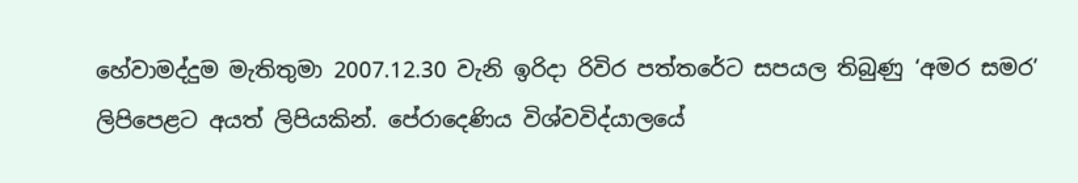හේවාමද්දුම මැතිතුමා 2007.12.30 වැනි ඉරිදා රිවිර පත්තරේට සපයල තිබුණු ‘අමර සමර’ ලිපිපෙළට අයත් ලිපියකින්. පේරාදෙණිය විශ්වවිද්යාලයේ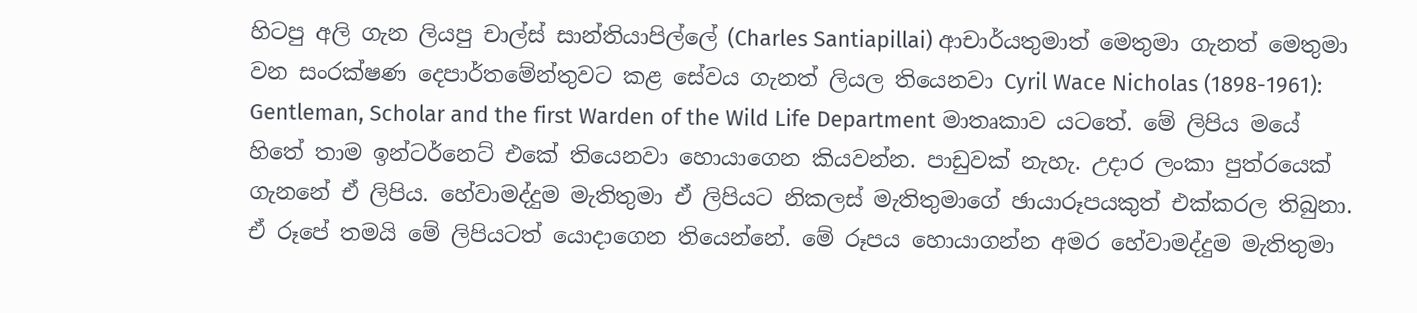හිටපු අලි ගැන ලියපු චාල්ස් සාන්තියාපිල්ලේ (Charles Santiapillai) ආචාර්යතුමාත් මෙතුමා ගැනත් මෙතුමා වන සංරක්ෂණ දෙපාර්තමේන්තුවට කළ සේවය ගැනත් ලියල තියෙනවා Cyril Wace Nicholas (1898-1961): Gentleman, Scholar and the first Warden of the Wild Life Department මාතෘකාව යටතේ. මේ ලිපිය මයේ හිතේ තාම ඉන්ටර්නෙට් එකේ තියෙනවා හොයාගෙන කියවන්න. පාඩුවක් නැහැ. උදාර ලංකා පුත්රයෙක් ගැනනේ ඒ ලිපිය. හේවාමද්දුම මැතිතුමා ඒ ලිපියට නිකලස් මැතිතුමාගේ ඡායාරූපයකුත් එක්කරල තිබුනා. ඒ රූපේ තමයි මේ ලිපියටත් යොදාගෙන තියෙන්නේ. මේ රූපය හොයාගන්න අමර හේවාමද්දුම මැතිතුමා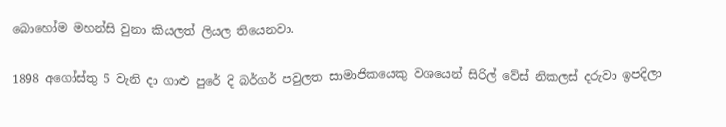බොහෝම මහන්සි වුනා කියලත් ලියල තියෙනවා.

1898 අගෝස්තු 5 වැනි දා ගාළු පුරේ දි බර්ගර් පවුලත සාමාජිකයෙකු වශයෙන් සිරිල් වේස් නිකලස් දරුවා ඉපදිලා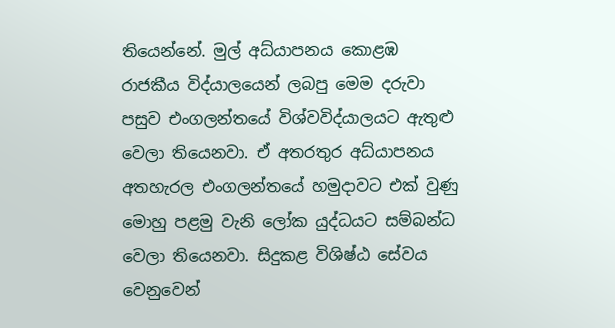තියෙන්නේ. මුල් අධ්යාපනය කොළඹ රාජකීය විද්යාලයෙන් ලබපු මෙම දරුවා පසුව එංගලන්තයේ විශ්වවිද්යාලයට ඇතුළු වෙලා තියෙනවා. ඒ අතරතුර අධ්යාපනය අතහැරල එංගලන්තයේ හමුදාවට එක් වුණු මොහු පළමු වැනි ලෝක යුද්ධයට සම්බන්ධ වෙලා තියෙනවා. සිදුකළ විශිෂ්ඨ සේවය වෙනුවෙන්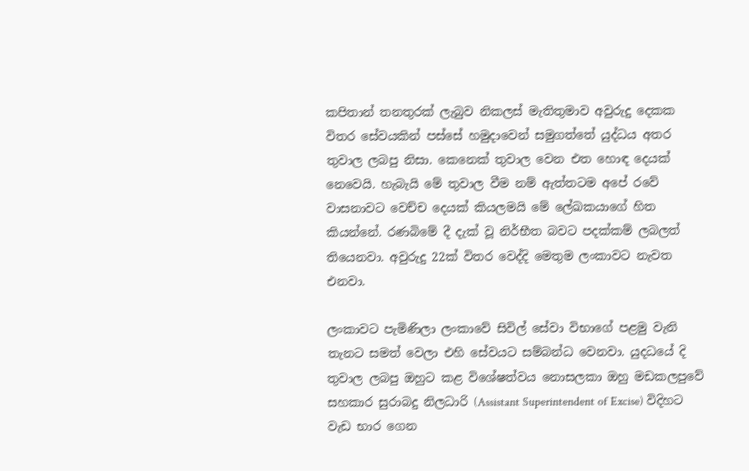කපිතාන් තනතුරක් ලැබුව නිකලස් මැතිතුමාව අවුරුදු දෙකක විතර සේවයකින් පස්සේ හමුදාවෙන් සමුගත්තේ යුද්ධය අතර තුවාල ලබපු නිසා. කෙනෙක් තුවාල වෙන එත හොඳ දෙයක් නෙවෙයි. හැබැයි මේ තුවාල වීම නම් ඇත්තටම අපේ රවේ වාසනාවට වෙච්ච දෙයක් කියලමයි මේ ලේඛකයාගේ හිත කියන්නේ. රණබිමේ දී දැක් වූ නිර්භීත බවට පදක්කම් ලබලත් තියෙනවා. අවුරුදු 22ක් විතර වෙද්දි මෙතුම ලංකාවට නැවත එනවා.

ලංකාවට පැමිණිලා ලංකාවේ සිවිල් සේවා විභාගේ පළමු වැනි තැනට සමත් වෙලා එහි සේවයට සම්බන්ධ වෙනවා. යුදධයේ දි තුවාල ලබපු ඔහුට කළ විශේෂත්වය නොසලකා ඔහු මඩකලපුවේ සහකාර සුරාබදු නිලධාරි (Assistant Superintendent of Excise) විදිහට වැඩ භාර ගෙන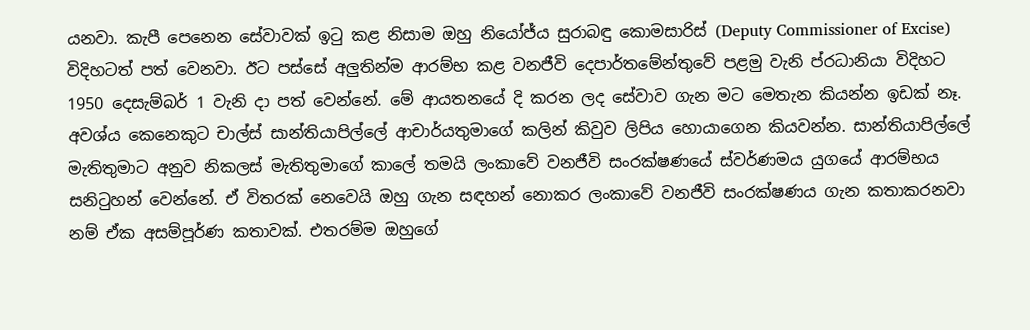යනවා. කැපී පෙනෙන සේවාවක් ඉටු කළ නිසාම ඔහු නියෝජ්ය සුරාබඳු කොමසාරිස් (Deputy Commissioner of Excise) විදිහටත් පත් වෙනවා. ඊට පස්සේ අලුතින්ම ආරම්භ කළ වනජීවි දෙපාර්තමේන්තුවේ පළමු වැනි ප්රධානියා විදිහට 1950 දෙසැම්බර් 1 වැනි දා පත් වෙන්නේ. මේ ආයතනයේ දි කරන ලද සේවාව ගැන මට මෙතැන කියන්න ඉඩක් නෑ. අවශ්ය කෙනෙකුට චාල්ස් සාන්තියාපිල්ලේ ආචාර්යතුමාගේ කලින් කිවුව ලිපිය හොයාගෙන කියවන්න. සාන්තියාපිල්ලේ මැතිතුමාට අනුව නිකලස් මැතිතුමාගේ කාලේ තමයි ලංකාවේ වනජීවි සංරක්ෂණයේ ස්වර්ණමය යුගයේ ආරම්භය සනිටුහන් වෙන්නේ. ඒ විතරක් නෙවෙයි ඔහු ගැන සඳහන් නොකර ලංකාවේ වනජීවි සංරක්ෂණය ගැන කතාකරනවා නම් ඒක අසම්පූර්ණ කතාවක්. එතරම්ම ඔහුගේ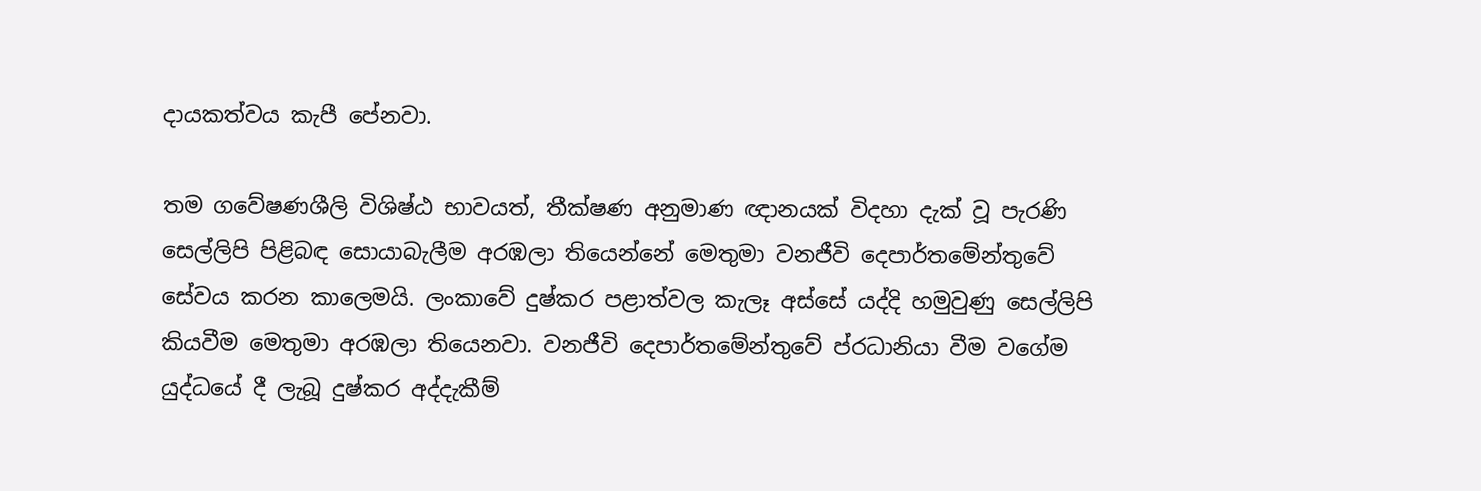දායකත්වය කැපී පේනවා.

තම ගවේෂණශීලි විශිෂ්ඨ භාවයත්, තීක්ෂණ අනුමාණ ඥානයක් විදහා දැක් වූ පැරණි සෙල්ලිපි පිළිබඳ සොයාබැලීම අරඹලා තියෙන්නේ මෙතුමා වනජීවි දෙපාර්තමේන්තුවේ සේවය කරන කාලෙමයි. ලංකාවේ දුෂ්කර පළාත්වල කැලෑ අස්සේ යද්දි හමුවුණු සෙල්ලිපි කියවීම මෙතුමා අරඹලා තියෙනවා. වනජීවි දෙපාර්තමේන්තුවේ ප්රධානියා වීම වගේම යුද්ධයේ දී ලැබූ දුෂ්කර අද්දැකීම්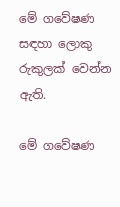මේ ගවේෂණ සඳහා ලොකු රුකුලක් වෙන්න ඇති.

මේ ගවේෂණ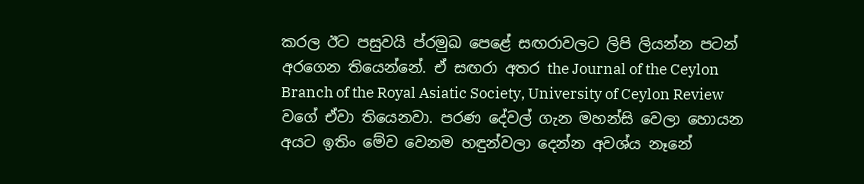කරල ඊට පසුවයි ප්රමුඛ පෙළේ සඟරාවලට ලිපි ලියන්න පටන් අරගෙන තියෙන්නේ. ඒ සඟරා අතර the Journal of the Ceylon Branch of the Royal Asiatic Society, University of Ceylon Review වගේ ඒවා තියෙනවා. පරණ දේවල් ගැන මහන්සි වෙලා හොයන අයට ඉතිං මේව වෙනම හඳුන්වලා දෙන්න අවශ්ය නෑනේ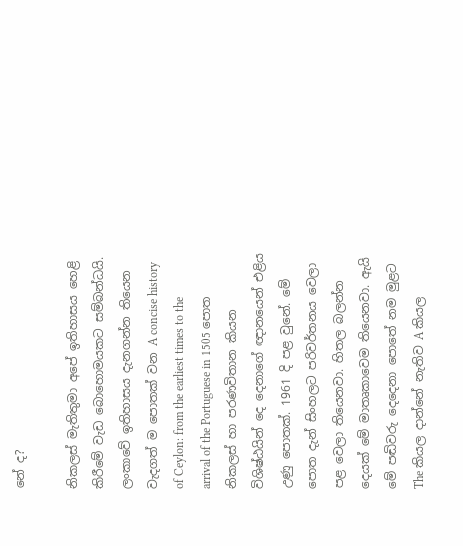නේ ද?

නිකලස් මැතිතුමා අපේ ඉතිහාසය හෙළි කිරීමේ වැඩ බොහොමයකට සම්බන්ධයි. ලංකාවේ ඉතිහාසය දැනගන්න තියෙන වැදගත් ම පොතක් වන A concise history of Ceylon: from the earliest times to the arrival of the Portuguese in 1505 පොත නිකලස් හා පරණවිතාන කියන විශිෂ්ඨයින් දෙ දෙනාගේ ඥානයෙන් එළිය උණු පොතක්. 1961 දි පළ වුනේ. මේ පොත දැන් සිංහලට පරිවර්තනය වෙලා පළ වෙලා තියෙනවා. හිතල බලන්න දෙයක් මේ මාතෘකාවෙම තියෙනවා. ඇයි මේ පඬිවරු දෙදෙනා පොතේ නම මුළට The කියල දාන්නේ නැතිව A කියල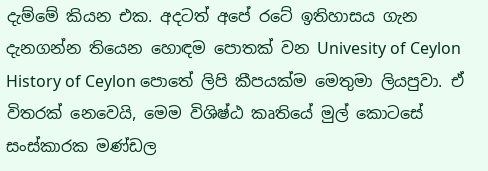දැම්මේ කියන එක. අදටත් අපේ රටේ ඉතිහාසය ගැන දැනගන්න තියෙන හොඳම පොතක් වන Univesity of Ceylon History of Ceylon පොතේ ලිපි කීපයක්ම මෙතුමා ලියපුවා. ඒ විතරක් නෙවෙයි, මෙම විශිෂ්ඨ කෘතියේ මුල් කොටසේ සංස්කාරක මණ්ඩල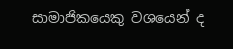සාමාජිකයෙකු වශයෙන් ද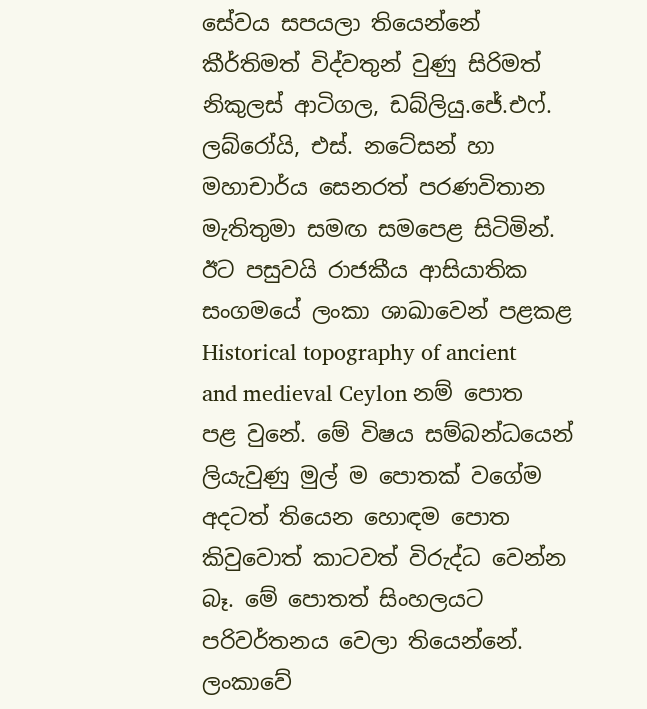සේවය සපයලා තියෙන්නේ කීර්තිමත් විද්වතුන් වුණු සිරිමත් නිකුලස් ආටිගල, ඩබ්ලියු.ජේ.එෆ්. ලබ්රෝයි, එස්. නටේසන් හා මහාචාර්ය සෙනරත් පරණවිතාන මැතිතුමා සමඟ සමපෙළ සිටිමින්. ඊට පසුවයි රාජකීය ආසියාතික සංගමයේ ලංකා ශාඛාවෙන් පළකළ Historical topography of ancient and medieval Ceylon නම් පොත පළ වුනේ. මේ විෂය සම්බන්ධයෙන් ලියැවුණු මුල් ම පොතක් වගේම අදටත් තියෙන හොඳම පොත කිවුවොත් කාටවත් විරුද්ධ වෙන්න බෑ. මේ පොතත් සිංහලයට පරිවර්තනය වෙලා තියෙන්නේ. ලංකාවේ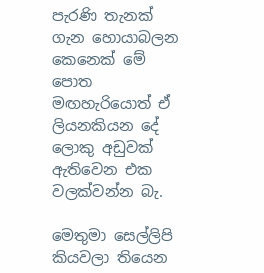පැරණි තැනක් ගැන හොයාබලන කෙනෙක් මේ පොත මඟහැරියොත් ඒ ලියනකියන දේ ලොකු අඩුවක් ඇතිවෙන එක වලක්වන්න බැ.

මෙතුමා සෙල්ලිපි කියවලා තියෙන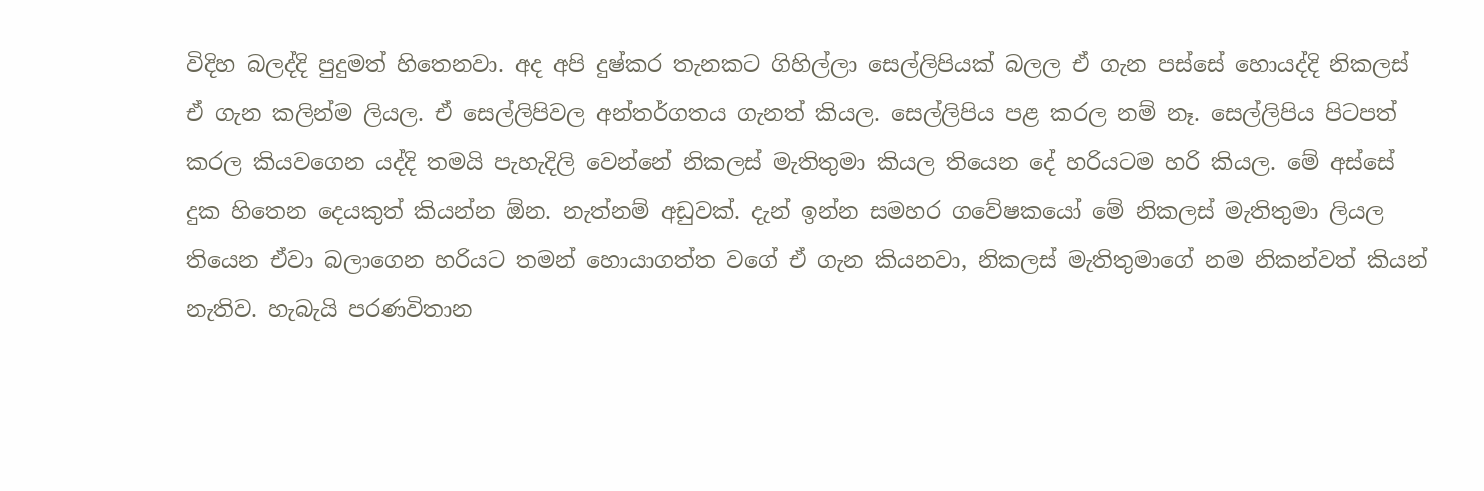විදිහ බලද්දි පුදුමත් හිතෙනවා. අද අපි දුෂ්කර තැනකට ගිහිල්ලා සෙල්ලිපියක් බලල ඒ ගැන පස්සේ හොයද්දි නිකලස් ඒ ගැන කලින්ම ලියල. ඒ සෙල්ලිපිවල අන්තර්ගතය ගැනත් කියල. සෙල්ලිපිය පළ කරල නම් නෑ. සෙල්ලිපිය පිටපත් කරල කියවගෙන යද්දි තමයි පැහැදිලි වෙන්නේ නිකලස් මැතිතුමා කියල තියෙන දේ හරියටම හරි කියල. මේ අස්සේ දුක හිතෙන දෙයකුත් කියන්න ඕන. නැත්නම් අඩුවක්. දැන් ඉන්න සමහර ගවේෂකයෝ මේ නිකලස් මැතිතුමා ලියල තියෙන ඒවා බලාගෙන හරියට තමන් හොයාගත්ත වගේ ඒ ගැන කියනවා, නිකලස් මැතිතුමාගේ නම නිකන්වත් කියන් නැතිව. හැබැයි පරණවිතාන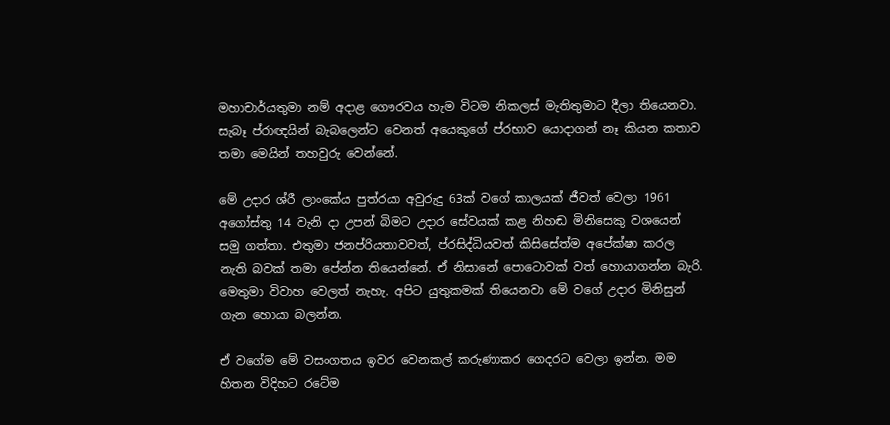මහාචාර්යතුමා නම් අදාළ ගෞරවය හැම විටම නිකලස් මැතිතුමාට දීලා තියෙනවා. සැබෑ ප්රාඥයින් බැබලෙන්ට වෙනත් අයෙකුගේ ප්රභාව යොදාගන් නෑ කියන කතාව තමා මෙයින් තහවුරු වෙන්නේ.

මේ උදාර ශ්රී ලාංකේය පුත්රයා අවුරුදු 63ක් වගේ කාලයක් ජීවත් වෙලා 1961 අගෝස්තු 14 වැනි දා උපන් බිමට උදාර සේවයක් කළ නිහඬ මිනිසෙකු වශයෙන් සමු ගත්තා. එතුමා ජනප්රියතාවවත්, ප්රසිද්ධියවත් කිසිසේත්ම අපේක්ෂා කරල නැති බවක් තමා පේන්න තියෙන්නේ. ඒ නිසානේ පොටොවක් වත් හොයාගන්න බැරි. මෙතුමා විවාහ වෙලත් නැහැ. අපිට යුතුකමක් තියෙනවා මේ වගේ උදාර මිනිසුන් ගැන හොයා බලන්න.

ඒ වගේම මේ වසංගතය ඉවර වෙනකල් කරුණාකර ගෙදරට වෙලා ඉන්න. මම හිතන විදිහට රටේම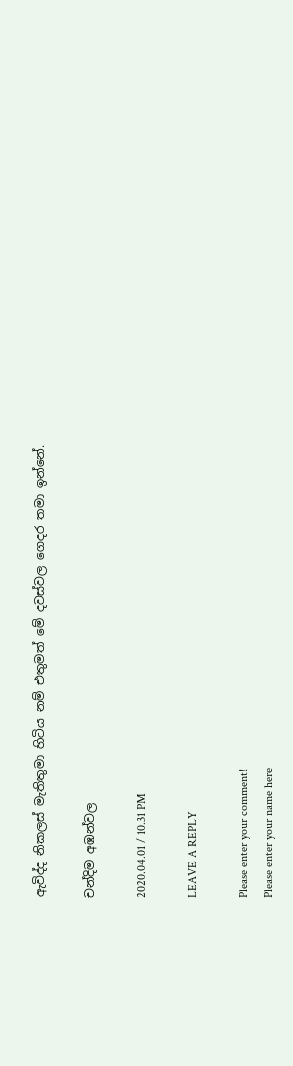ඇවිද්ද නිකලස් මැතිතුමා හිටිය නම් එතුමත් මේ දවස්වල ගෙදර තමා ඉන්නේ.

චන්දිම අඹන්වල

2020.04.01 / 10.31 PM

LEAVE A REPLY

Please enter your comment!
Please enter your name here